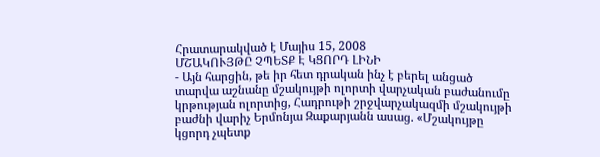Հրատարակված է Մայիս 15, 2008
ՄՇԱԿՈՒՅԹԸ ՉՊԵՏՔ Է ԿՑՈՐԴ ԼԻՆԻ
- Այն հարցին, թե իր հետ դրական ինչ է բերել անցած տարվա աշնանը մշակույթի ոլորտի վարչական բաժանումը կրթության ոլորտից, Հադրութի շրջվարչակազմի մշակույթի բաժնի վարիչ Երմոնյա Զաքարյանն ասաց. «Մշակույթը կցորդ չպետք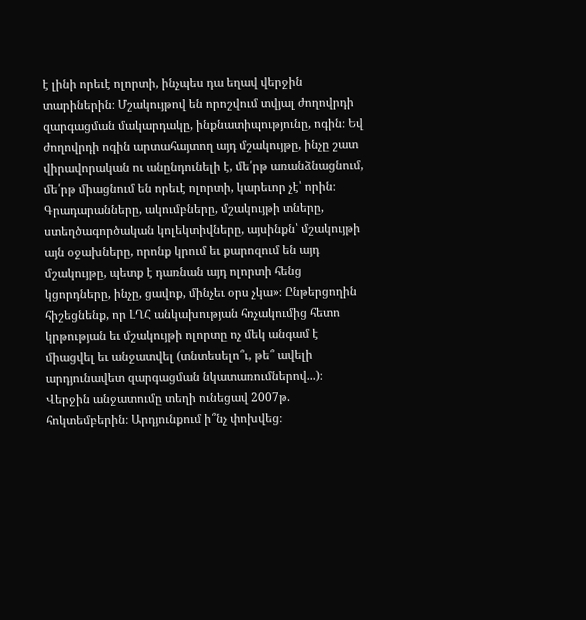է լինի որեւէ ոլորտի, ինչպես դա եղավ վերջին տարիներին։ Մշակույթով են որոշվում տվյալ ժողովրդի զարգացման մակարդակը, ինքնատիպությունը, ոգին։ Եվ ժողովրդի ոգին արտահայտող այդ մշակույթը, ինչը շատ վիրավորական ու անընդունելի է, մե՛րթ առանձնացնում, մե՛րթ միացնում են որեւէ ոլորտի, կարեւոր չէ՝ որին։ Գրադարանները, ակումբները, մշակույթի տները, ստեղծագործական կոլեկտիվները, այսինքն՝ մշակույթի այն օջախները, որոնք կրում եւ քարոզում են այդ մշակույթը, պետք է դառնան այդ ոլորտի հենց կցորդները, ինչը, ցավոք, մինչեւ օրս չկա»։ Ընթերցողին հիշեցնենք, որ ԼՂՀ անկախության հռչակումից հետո կրթության եւ մշակույթի ոլորտը ոչ մեկ անգամ է միացվել եւ անջատվել (տնտեսելո՞ւ, թե՞ ավելի արդյունավետ զարգացման նկատառումներով...)։ Վերջին անջատումը տեղի ունեցավ 2007թ. հոկտեմբերին։ Արդյունքում ի՞նչ փոխվեց։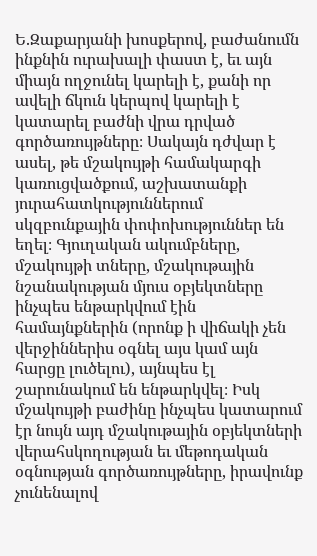Ե.Զաքարյանի խոսքերով, բաժանումն ինքնին ուրախալի փաստ է, եւ այն միայն ողջունել կարելի է, քանի որ ավելի ճկուն կերպով կարելի է կատարել բաժնի վրա դրված գործառույթները։ Սակայն դժվար է ասել, թե մշակույթի համակարգի կառուցվածքում, աշխատանքի յուրահատկություններում սկզբունքային փոփոխություններ են եղել։ Գյուղական ակումբները, մշակույթի տները, մշակութային նշանակության մյուս օբյեկտները ինչպես ենթարկվում էին համայնքներին (որոնք ի վիճակի չեն վերջիններիս օգնել այս կամ այն հարցը լուծելու), այնպես էլ շարունակում են ենթարկվել։ Իսկ մշակույթի բաժինը ինչպես կատարում էր նույն այդ մշակութային օբյեկտների վերահսկողության եւ մեթոդական օգնության գործառույթները, իրավունք չունենալով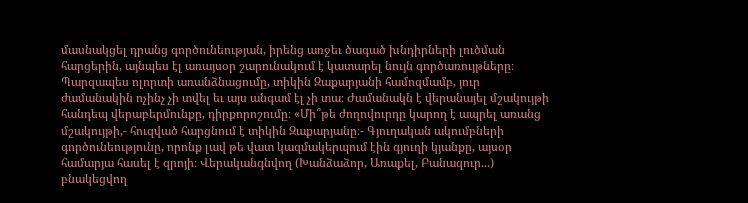մասնակցել դրանց գործունեության, իրենց առջեւ ծագած խնդիրների լուծման հարցերին, այնպես էլ առայսօր շարունակում է կատարել նույն գործառույթները։ Պարզապես ոլորտի առանձնացումը, տիկին Զաքարյանի համոզմամբ, յուր ժամանակին ոչինչ չի տվել եւ այս անգամ էլ չի տա։ Ժամանակն է վերանայել մշակույթի հանդեպ վերաբերմունքը, դիրքորոշումը։ «Մի՞թե ժողովուրդը կարող է ապրել առանց մշակույթի,- հուզված հարցնում է տիկին Զաքարյանը։- Գյուղական ակումբների գործունեությունը, որոնք լավ թե վատ կազմակերպում էին գյուղի կյանքը, այսօր համարյա հասել է զրոյի։ Վերականգնվող (Խանձաձոր, Առաքել, Բանազուր...) բնակեցվող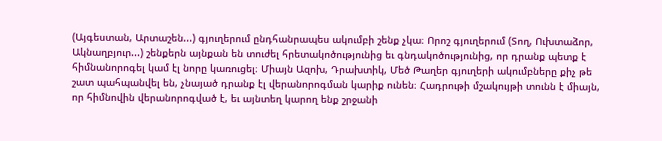(Այգեստան, Արտաշեն...) գյուղերում ընդհանրապես ակումբի շենք չկա։ Որոշ գյուղերում (Տող, Ուխտաձոր, Ակնաղբյուր...) շենքերն այնքան են տուժել հրետակոծությունից եւ գնդակոծությունից, որ դրանք պետք է հիմնանորոգել կամ էլ նորը կառուցել։ Միայն Ազոխ, Դրախտիկ, Մեծ Թաղեր գյուղերի ակումբները քիչ թե շատ պահպանվել են, չնայած դրանք էլ վերանորոգման կարիք ունեն։ Հադրութի մշակույթի տունն է միայն, որ հիմնովին վերանորոգված է, եւ այնտեղ կարող ենք շրջանի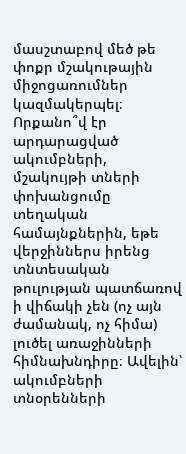մասշտաբով մեծ թե փոքր մշակութային միջոցառումներ կազմակերպել։ Որքանո՞վ էր արդարացված ակումբների, մշակույթի տների փոխանցումը տեղական համայնքներին, եթե վերջիններս իրենց տնտեսական թուլության պատճառով ի վիճակի չեն (ոչ այն ժամանակ, ոչ հիմա) լուծել առաջինների հիմնախնդիրը։ Ավելին՝ ակումբների տնօրենների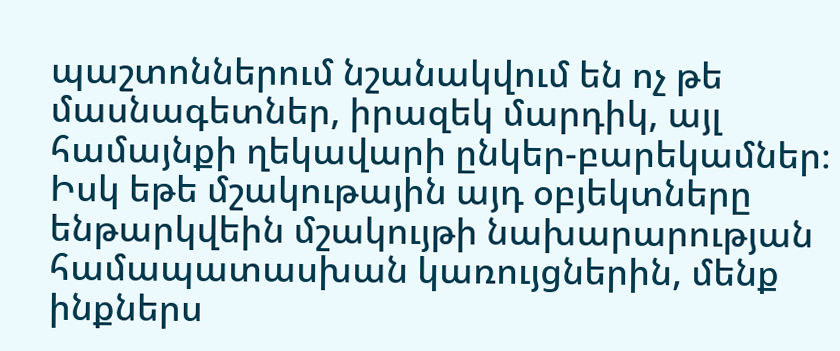պաշտոններում նշանակվում են ոչ թե մասնագետներ, իրազեկ մարդիկ, այլ համայնքի ղեկավարի ընկեր-բարեկամներ։ Իսկ եթե մշակութային այդ օբյեկտները ենթարկվեին մշակույթի նախարարության համապատասխան կառույցներին, մենք ինքներս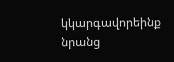կկարգավորեինք նրանց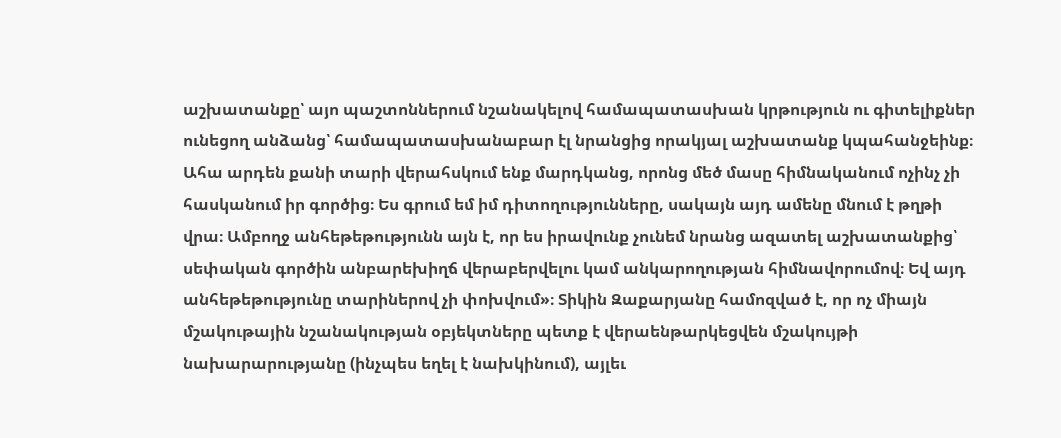աշխատանքը՝ այո պաշտոններում նշանակելով համապատասխան կրթություն ու գիտելիքներ ունեցող անձանց՝ համապատասխանաբար էլ նրանցից որակյալ աշխատանք կպահանջեինք։ Ահա արդեն քանի տարի վերահսկում ենք մարդկանց, որոնց մեծ մասը հիմնականում ոչինչ չի հասկանում իր գործից։ Ես գրում եմ իմ դիտողությունները, սակայն այդ ամենը մնում է թղթի վրա։ Ամբողջ անհեթեթությունն այն է, որ ես իրավունք չունեմ նրանց ազատել աշխատանքից՝ սեփական գործին անբարեխիղճ վերաբերվելու կամ անկարողության հիմնավորումով։ Եվ այդ անհեթեթությունը տարիներով չի փոխվում»։ Տիկին Զաքարյանը համոզված է, որ ոչ միայն մշակութային նշանակության օբյեկտները պետք է վերաենթարկեցվեն մշակույթի նախարարությանը (ինչպես եղել է նախկինում), այլեւ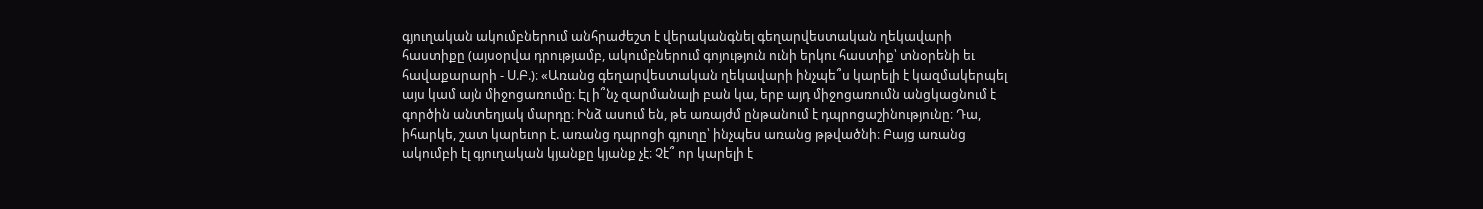գյուղական ակումբներում անհրաժեշտ է վերականգնել գեղարվեստական ղեկավարի հաստիքը (այսօրվա դրությամբ, ակումբներում գոյություն ունի երկու հաստիք՝ տնօրենի եւ հավաքարարի - Ս.Բ.)։ «Առանց գեղարվեստական ղեկավարի ինչպե՞ս կարելի է կազմակերպել այս կամ այն միջոցառումը։ Էլ ի՞նչ զարմանալի բան կա, երբ այդ միջոցառումն անցկացնում է գործին անտեղյակ մարդը։ Ինձ ասում են, թե առայժմ ընթանում է դպրոցաշինությունը։ Դա, իհարկե, շատ կարեւոր է. առանց դպրոցի գյուղը՝ ինչպես առանց թթվածնի։ Բայց առանց ակումբի էլ գյուղական կյանքը կյանք չէ։ Չէ՞ որ կարելի է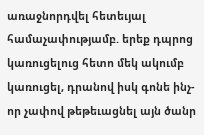առաջնորդվել հետեւյալ համաչափությամբ. երեք դպրոց կառուցելուց հետո մեկ ակումբ կառուցել, դրանով իսկ գոնե ինչ-որ չափով թեթեւացնել այն ծանր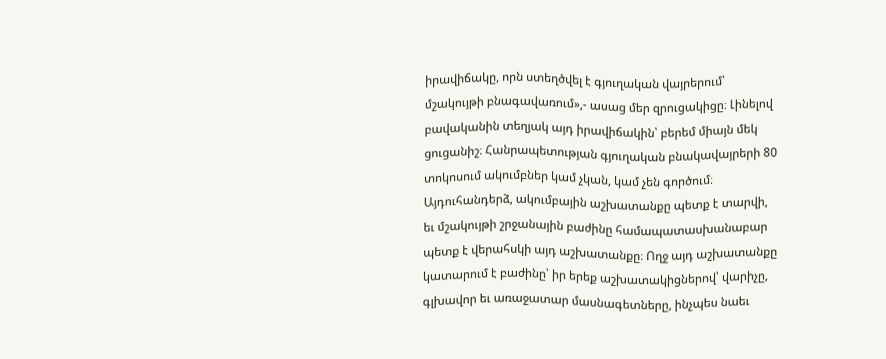իրավիճակը, որն ստեղծվել է գյուղական վայրերում՝ մշակույթի բնագավառում»,- ասաց մեր զրուցակիցը։ Լինելով բավականին տեղյակ այդ իրավիճակին՝ բերեմ միայն մեկ ցուցանիշ։ Հանրապետության գյուղական բնակավայրերի 80 տոկոսում ակումբներ կամ չկան, կամ չեն գործում։ Այդուհանդերձ, ակումբային աշխատանքը պետք է տարվի, եւ մշակույթի շրջանային բաժինը համապատասխանաբար պետք է վերահսկի այդ աշխատանքը։ Ողջ այդ աշխատանքը կատարում է բաժինը՝ իր երեք աշխատակիցներով՝ վարիչը, գլխավոր եւ առաջատար մասնագետները, ինչպես նաեւ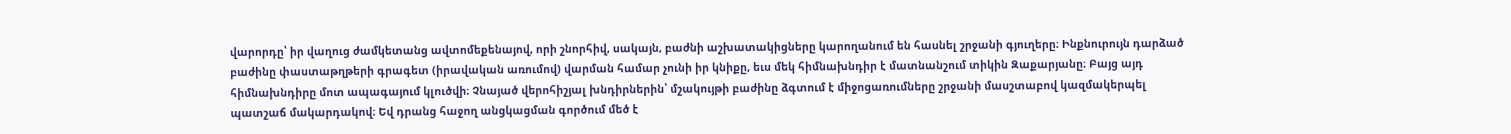վարորդը՝ իր վաղուց ժամկետանց ավտոմեքենայով, որի շնորհիվ, սակայն, բաժնի աշխատակիցները կարողանում են հասնել շրջանի գյուղերը։ Ինքնուրույն դարձած բաժինը փաստաթղթերի գրագետ (իրավական առումով) վարման համար չունի իր կնիքը, եւս մեկ հիմնախնդիր է մատնանշում տիկին Զաքարյանը։ Բայց այդ հիմնախնդիրը մոտ ապագայում կլուծվի։ Չնայած վերոհիշյալ խնդիրներին՝ մշակույթի բաժինը ձգտում է միջոցառումները շրջանի մասշտաբով կազմակերպել պատշաճ մակարդակով։ Եվ դրանց հաջող անցկացման գործում մեծ է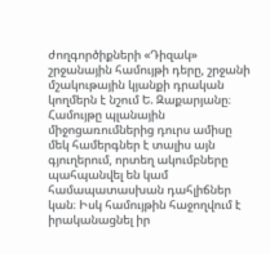ժողգործիքների «Դիզակ» շրջանային համույթի դերը, շրջանի մշակութային կյանքի դրական կողմերն է նշում Ե. Զաքարյանը։ Համույթը պլանային միջոցառումներից դուրս ամիսը մեկ համերգներ է տալիս այն գյուղերում, որտեղ ակումբները պահպանվել են կամ համապատասխան դահլիճներ կան։ Իսկ համույթին հաջողվում է իրականացնել իր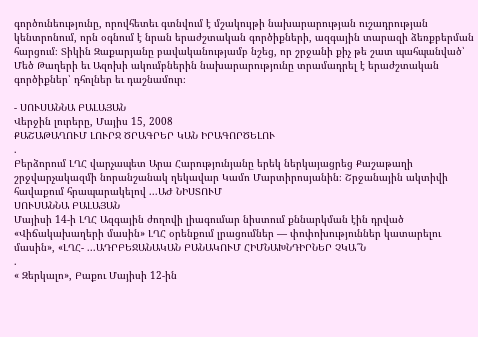գործունեությունը, որովհետեւ գտնվում է մշակույթի նախարարության ուշադրության կենտրոնում, որն օգնում է նրան երաժշտական գործիքների, ազգային տարազի ձեռքբերման հարցում։ Տիկին Զաքարյանը բավականությամբ նշեց, որ շրջանի քիչ թե շատ պահպանված՝ Մեծ Թաղերի եւ Ազոխի ակումբներին նախարարությունը տրամադրել է երաժշտական գործիքներ՝ դհոլներ եւ դաշնամուր։

- ՍՈՒՍԱՆՆԱ ԲԱԼԱՅԱՆ
Վերջին լուրերը, Մայիս 15, 2008
ՔԱՇԱԹԱՂՈՒՄ ԼՈՒՐՋ ԾՐԱԳՐԵՐ ԿԱՆ ԻՐԱԳՈՐԾԵԼՈՒ
.
Բերձորում ԼՂՀ վարչապետ Արա Հարությունյանը երեկ ներկայացրեց Քաշաթաղի շրջվարչակազմի նորանշանակ ղեկավար Կամո Մարտիրոսյանին։ Շրջանային ակտիվի հավաքում հրապարակելով ...ԱԺ ՆԻՍՏՈՒՄ
ՍՈՒՍԱՆՆԱ ԲԱԼԱՅԱՆ
Մայիսի 14-ի ԼՂՀ Ազգային ժողովի լիագումար նիստում քննարկման էին դրված «Վիճակախաղերի մասին» ԼՂՀ օրենքում լրացումներ — փոփոխություններ կատարելու մասին», «ԼՂՀ- ...ԱԴՐԲԵՋԱՆԱԿԱՆ ԲԱՆԱԿՈՒՄ ՀԻՄՆԱԽՆԴԻՐՆԵՐ ՉԿԱ՞Ն
.
« Զերկալո», Բաքու Մայիսի 12-ին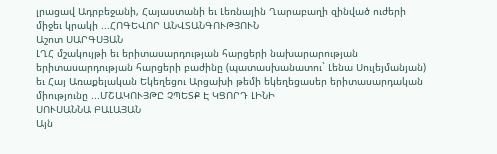լրացավ Ադրբեջանի, Հայաստանի եւ Լեռնային Ղարաբաղի զինված ուժերի միջեւ կրակի ...ՀՈԳԵՎՈՐ ԱՆՎՏԱՆԳՈՒԹՅՈՒՆ
Աշոտ ՍԱՐԳՍՅԱՆ
ԼՂՀ մշակույթի եւ երիտասարդության հարցերի նախարարության երիտասարդության հարցերի բաժինը (պատասխանատու` Լենա Սուլեյմանյան) եւ Հայ Առաքելական Եկեղեցու Արցախի թեմի եկեղեցասեր երիտասարդական միությունը ...ՄՇԱԿՈՒՅԹԸ ՉՊԵՏՔ Է ԿՑՈՐԴ ԼԻՆԻ
ՍՈՒՍԱՆՆԱ ԲԱԼԱՅԱՆ
Այն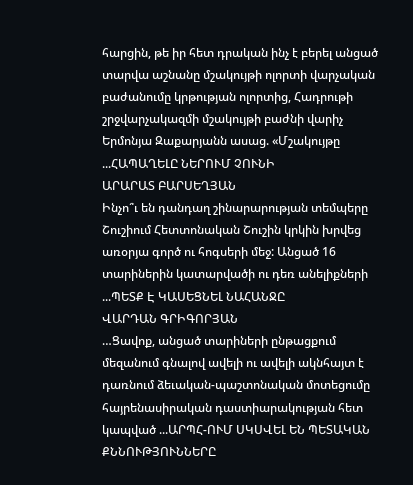հարցին, թե իր հետ դրական ինչ է բերել անցած տարվա աշնանը մշակույթի ոլորտի վարչական բաժանումը կրթության ոլորտից, Հադրութի շրջվարչակազմի մշակույթի բաժնի վարիչ Երմոնյա Զաքարյանն ասաց. «Մշակույթը ...ՀԱՊԱՂԵԼԸ ՆԵՐՈՒՄ ՉՈՒՆԻ
ԱՐԱՐԱՏ ԲԱՐՍԵՂՅԱՆ
Ինչո՞ւ են դանդաղ շինարարության տեմպերը Շուշիում Հետտոնական Շուշին կրկին խրվեց առօրյա գործ ու հոգսերի մեջ: Անցած 16 տարիներին կատարվածի ու դեռ անելիքների ...ՊԵՏՔ Է ԿԱՍԵՑՆԵԼ ՆԱՀԱՆՋԸ
ՎԱՐԴԱՆ ԳՐԻԳՈՐՅԱՆ
…Ցավոք, անցած տարիների ընթացքում մեզանում գնալով ավելի ու ավելի ակնհայտ է դառնում ձեւական-պաշտոնական մոտեցումը հայրենասիրական դաստիարակության հետ կապված ...ԱՐՊՀ-ՈՒՄ ՍԿՍՎԵԼ ԵՆ ՊԵՏԱԿԱՆ ՔՆՆՈՒԹՅՈՒՆՆԵՐԸ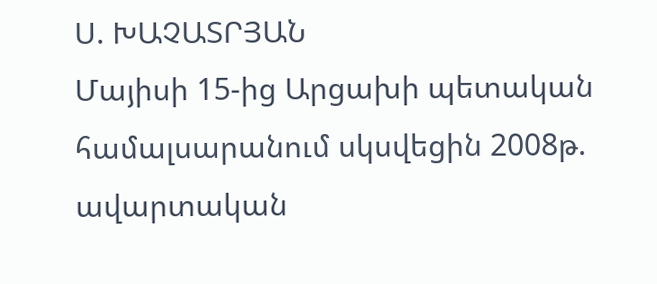Ս. ԽԱՉԱՏՐՅԱՆ
Մայիսի 15-ից Արցախի պետական համալսարանում սկսվեցին 2008թ. ավարտական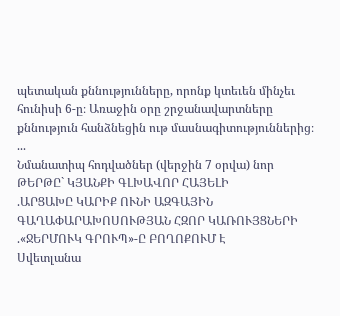պետական քննությունները, որոնք կտեւեն մինչեւ հունիսի 6-ը։ Առաջին օրը շրջանավարտները քննություն հանձնեցին ութ մասնագիտություններից։ ...
Նմանատիպ հոդվածներ (վերջին 7 օրվա) նոր
ԹԵՐԹԸ` ԿՅԱՆՔԻ ԳԼԽԱՎՈՐ ՀԱՅԵԼԻ
.ԱՐՑԱԽԸ ԿԱՐԻՔ ՈՒՆԻ ԱԶԳԱՅԻՆ ԳԱՂԱՓԱՐԱԽՈՍՈՒԹՅԱՆ ՀԶՈՐ ԿԱՌՈՒՅՑՆԵՐԻ
.«ՋԵՐՄՈՒԿ ԳՐՈՒՊ»-Ը ԲՈՂՈՔՈՒՄ Է
Սվետլանա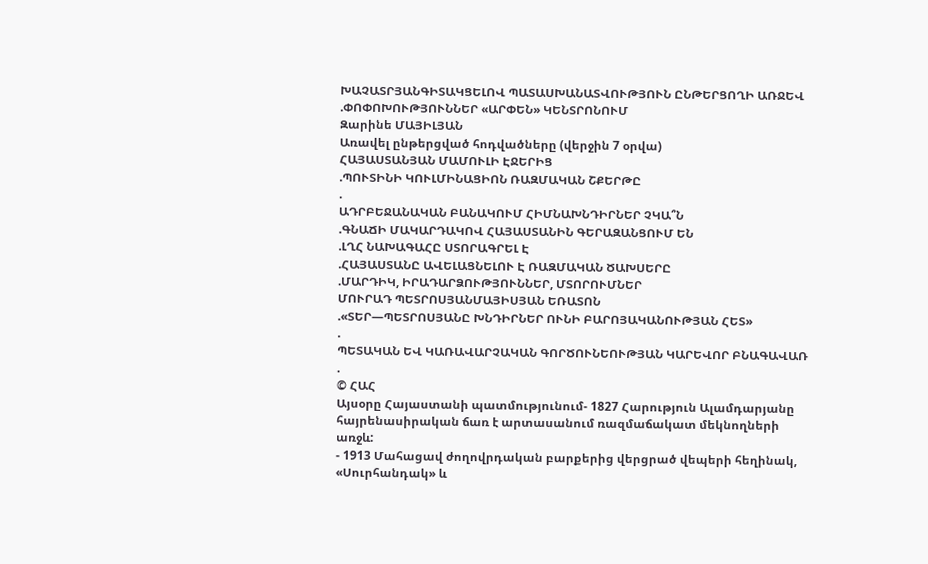ԽԱՉԱՏՐՅԱՆԳԻՏԱԿՑԵԼՈՎ ՊԱՏԱՍԽԱՆԱՏՎՈՒԹՅՈՒՆ ԸՆԹԵՐՑՈՂԻ ԱՌՋԵՎ
.ՓՈՓՈԽՈՒԹՅՈՒՆՆԵՐ «ԱՐՓԵՆ» ԿԵՆՏՐՈՆՈՒՄ
Զարինե ՄԱՅԻԼՅԱՆ
Առավել ընթերցված հոդվածները (վերջին 7 օրվա)
ՀԱՅԱՍՏԱՆՅԱՆ ՄԱՄՈՒԼԻ ԷՋԵՐԻՑ
.ՊՈՒՏԻՆԻ ԿՈՒԼՄԻՆԱՑԻՈՆ ՌԱԶՄԱԿԱՆ ՇՔԵՐԹԸ
.
ԱԴՐԲԵՋԱՆԱԿԱՆ ԲԱՆԱԿՈՒՄ ՀԻՄՆԱԽՆԴԻՐՆԵՐ ՉԿԱ՞Ն
.ԳՆԱՃԻ ՄԱԿԱՐԴԱԿՈՎ ՀԱՅԱՍՏԱՆԻՆ ԳԵՐԱԶԱՆՑՈՒՄ ԵՆ
.ԼՂՀ ՆԱԽԱԳԱՀԸ ՍՏՈՐԱԳՐԵԼ Է
.ՀԱՅԱՍՏԱՆԸ ԱՎԵԼԱՑՆԵԼՈՒ Է ՌԱԶՄԱԿԱՆ ԾԱԽՍԵՐԸ
.ՄԱՐԴԻԿ, ԻՐԱԴԱՐՁՈՒԹՅՈՒՆՆԵՐ, ՄՏՈՐՈՒՄՆԵՐ
ՄՈՒՐԱԴ ՊԵՏՐՈՍՅԱՆՄԱՅԻՍՅԱՆ ԵՌԱՏՈՆ
.«ՏԵՐ—ՊԵՏՐՈՍՅԱՆԸ ԽՆԴԻՐՆԵՐ ՈՒՆԻ ԲԱՐՈՅԱԿԱՆՈՒԹՅԱՆ ՀԵՏ»
.
ՊԵՏԱԿԱՆ ԵՎ ԿԱՌԱՎԱՐՉԱԿԱՆ ԳՈՐԾՈՒՆԵՈՒԹՅԱՆ ԿԱՐԵՎՈՐ ԲՆԱԳԱՎԱՌ
.
© ՀԱՀ
Այսօրը Հայաստանի պատմությունում- 1827 Հարություն Ալամդարյանը հայրենասիրական ճառ է արտասանում ռազմաճակատ մեկնողների առջև:
- 1913 Մահացավ ժողովրդական բարքերից վերցրած վեպերի հեղինակ, «Սուրհանդակ» և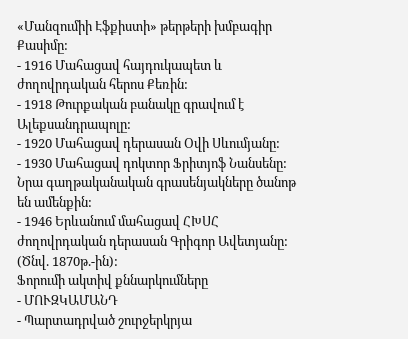«Մանզումիի Էֆքիստի» թերթերի խմբագիր Քասիմը:
- 1916 Մահացավ հայդուկապետ և ժողովրդական հերոս Քեռին:
- 1918 Թուրքական բանակը գրավում է Ալեքսանդրապոլը:
- 1920 Մահացավ դերասան Օվի Սևումյանը:
- 1930 Մահացավ դոկտոր Ֆրիտյոֆ Նանսենը: Նրա գաղթականական գրասենյակները ծանոթ են ամենքին:
- 1946 Երևանում մահացավ ՀԽՍՀ ժողովրդական դերասան Գրիգոր Ավետյանը: (Ծնվ. 1870թ.-ին):
Ֆորումի ակտիվ քննարկումները
- ՄՈՒԶԿԱՄԱՆԴ
- Պարտադրված շուրջերկրյա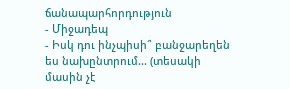ճանապարհորդություն
- Միջադեպ
- Իսկ դու ինչպիսի՞ բանջարեղեն ես նախընտրում... (տեսակի մասին չէ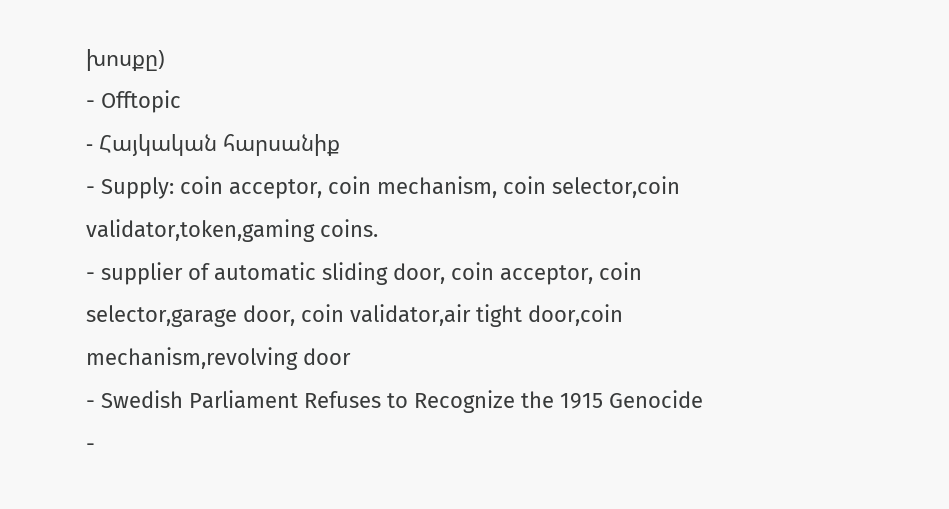խոսքը)
- Offtopic
- Հայկական հարսանիք
- Supply: coin acceptor, coin mechanism, coin selector,coin validator,token,gaming coins.
- supplier of automatic sliding door, coin acceptor, coin selector,garage door, coin validator,air tight door,coin mechanism,revolving door
- Swedish Parliament Refuses to Recognize the 1915 Genocide
-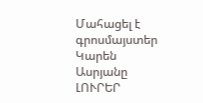Մահացել է գրոսմայստեր Կարեն Ասրյանը
ԼՈՒՐԵՐ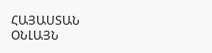ՀԱՅԱՍՏԱՆ
ՕՆԼԱՅՆ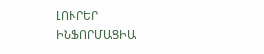ԼՈՒՐԵՐ
ԻՆՖՈՐՄԱՑԻԱ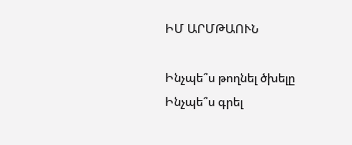ԻՄ ԱՐՄԹԱՈՒՆ

Ինչպե՞ս թողնել ծխելը
Ինչպե՞ս գրել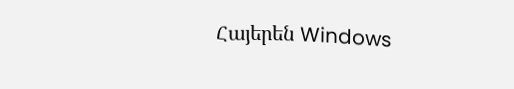Հայերեն Windows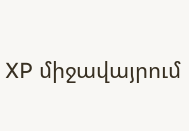XP միջավայրում